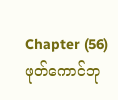Chapter (56)
ဖုတ်ကောင်ဘု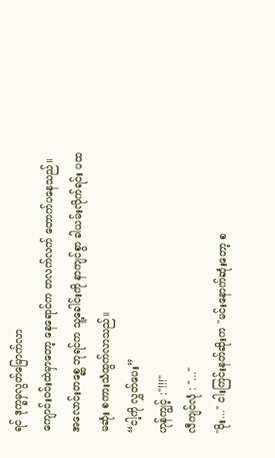ရင် ဒုက္ခမှလွတ်မြောက်လာ
ကျောင်းဝင်းထဲမှာတော့ နေရောင်က တလက်လက် တောက်ပနေသည်။
အလောင်းတစ္ဆေ ဘုရင်က သူ့ခေါင်းကို နာကျင်စွာ ခါယမ်းလိုက်ရင်း ပထမဆုံး စကားသံထွက်လာသည်။
“ငါ့ကို လွှတ်ပေး”
ဟုန်ကျွင့် :"!!!"
လီကျင်လုံ : "..."
"ဝိုး..." ငါးကြင်းနတ်ဆိုးက "မင်းနောက်ဆုံးတော့ စ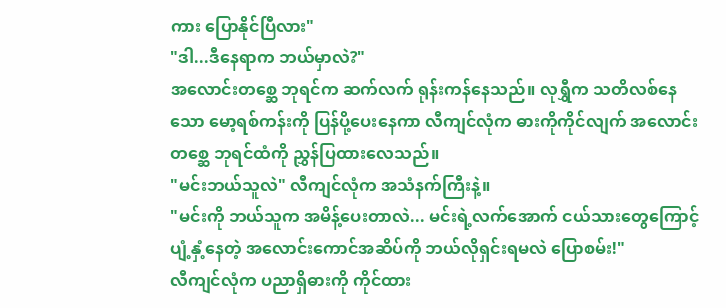ကား ပြောနိုင်ပြီလား"
"ဒါ...ဒီနေရာက ဘယ်မှာလဲ?"
အလောင်းတစ္ဆေ ဘုရင်က ဆက်လက် ရုန်းကန်နေသည်။ လုရွှီက သတိလစ်နေသော မော့ရစ်ကန်းကို ပြန်ပို့ပေးနေကာ လီကျင်လုံက ဓားကိုကိုင်လျက် အလောင်းတစ္ဆေ ဘုရင်ထံကို ညွှန်ပြထားလေသည်။
"မင်းဘယ်သူလဲ" လီကျင်လုံက အသံနက်ကြီးနဲ့။
"မင်းကို ဘယ်သူက အမိန့်ပေးတာလဲ... မင်းရဲ့လက်အောက် ငယ်သားတွေကြောင့် ပျံ့နှံ့နေတဲ့ အလောင်းကောင်အဆိပ်ကို ဘယ်လိုရှင်းရမလဲ ပြောစမ်း!"
လီကျင်လုံက ပညာရှိဓားကို ကိုင်ထား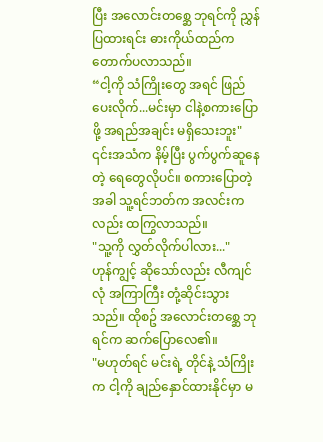ပြီး အလောင်းတစ္ဆေ ဘုရင်ကို ညွှန်ပြထားရင်း ဓားကိုယ်ထည်က တောက်ပလာသည်။
“ငါ့ကို သံကြိုးတွေ အရင် ဖြည်ပေးလိုက်...မင်းမှာ ငါနဲ့စကားပြောဖို့ အရည်အချင်း မရှိသေးဘူး"
၎င်းအသံက နိမ့်ပြီး ပွက်ပွက်ဆူနေတဲ့ ရေတွေလိုပင်။ စကားပြောတဲ့အခါ သူ့ရင်ဘတ်က အလင်းကလည်း ထကြွလာသည်။
"သူ့ကို လွှတ်လိုက်ပါလား..."
ဟုန်ကျွင့် ဆိုသော်လည်း လီကျင်လုံ အကြာကြီး တုံ့ဆိုင်းသွားသည်။ ထိုစဥ် အလောင်းတစ္ဆေ ဘုရင်က ဆက်ပြောလေ၏။
"မဟုတ်ရင် မင်းရဲ့ တိုင်နဲ့ သံကြိုးက ငါ့ကို ချည်နှောင်ထားနိုင်မှာ မ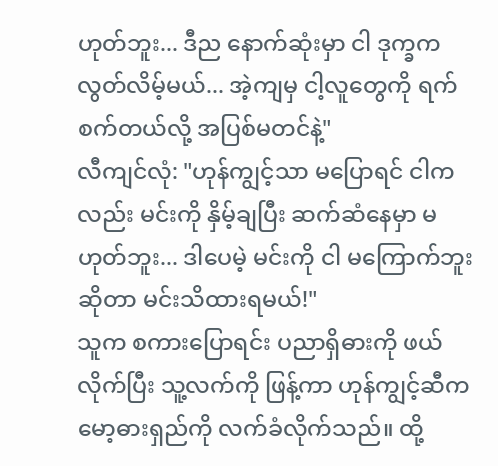ဟုတ်ဘူး... ဒီည နောက်ဆုံးမှာ ငါ ဒုက္ခက လွတ်လိမ့်မယ်... အဲ့ကျမှ ငါ့လူတွေကို ရက်စက်တယ်လို့ အပြစ်မတင်နဲ့"
လီကျင်လုံ: "ဟုန်ကျွင့်သာ မပြောရင် ငါကလည်း မင်းကို နှိမ့်ချပြီး ဆက်ဆံနေမှာ မဟုတ်ဘူး... ဒါပေမဲ့ မင်းကို ငါ မကြောက်ဘူးဆိုတာ မင်းသိထားရမယ်!"
သူက စကားပြောရင်း ပညာရှိဓားကို ဖယ်လိုက်ပြီး သူ့လက်ကို ဖြန့်ကာ ဟုန်ကျွင့်ဆီက မော့ဓားရှည်ကို လက်ခံလိုက်သည်။ ထို့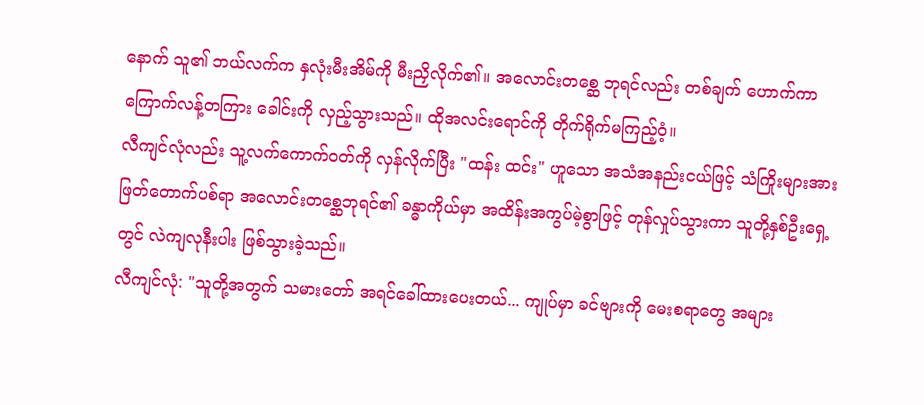နောက် သူ၏ ဘယ်လက်က နှလုံးမီးအိမ်ကို မီးညှိလိုက်၏။ အလောင်းတစ္ဆေ ဘုရင်လည်း တစ်ချက် ဟောက်ကာ ကြောက်လန့်တကြား ခေါင်းကို လှည့်သွားသည်။ ထိုအလင်းရောင်ကို တိုက်ရိုက်မကြည့်ဝံ့။
လီကျင်လုံလည်း သူ့လက်ကောက်ဝတ်ကို လှန်လိုက်ပြီး "ထန်း ထင်း" ဟူသော အသံအနည်းငယ်ဖြင့် သံကြိုးများအား ဖြတ်တောက်ပစ်ရာ အလောင်းတစ္ဆေဘုရင်၏ ခန္ဓာကိုယ်မှာ အထိန်းအကွပ်မဲ့စွာဖြင့် တုန်လှုပ်သွားကာ သူတို့နှစ်ဦးရှေ့တွင် လဲကျလုနီးပါး ဖြစ်သွားခဲ့သည်။
လီကျင်လုံ: "သူတို့အတွက် သမားတော် အရင်ခေါ်ထားပေးတယ်... ကျုပ်မှာ ခင်ဗျားကို မေးစရာတွေ အများ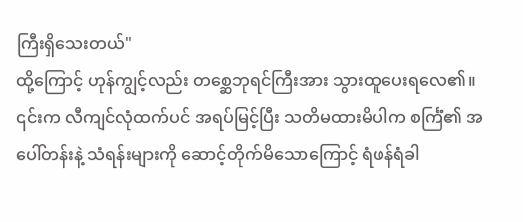ကြီးရှိသေးတယ်"
ထို့ကြောင့် ဟုန်ကျွင့်လည်း တစ္ဆေဘုရင်ကြီးအား သွားထူပေးရလေ၏။ ၎င်းက လီကျင်လုံထက်ပင် အရပ်မြင့်ပြီး သတိမထားမိပါက စင်္ကြံ၏ အပေါ်တန်းနဲ့ သံရန်းများကို ဆောင့်တိုက်မိသောကြောင့် ရံဖန်ရံခါ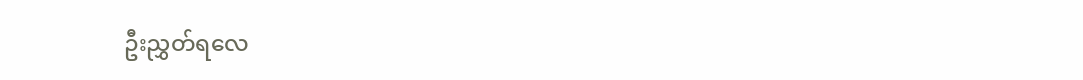ဦးညွှတ်ရလေ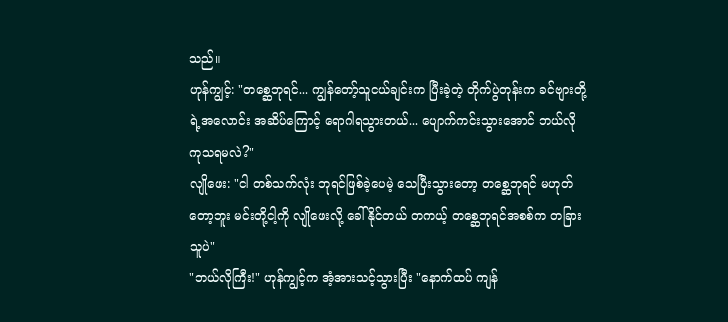သည်။
ဟုန်ကျွင့်: "တစ္ဆေဘုရင်... ကျွန်တော့်သူငယ်ချင်းက ပြီးခဲ့တဲ့ တိုက်ပွဲတုန်းက ခင်ဗျားတို့ရဲ့အလောင်း အဆိပ်ကြောင့် ရောဂါရသွားတယ်... ပျောက်ကင်းသွားအောင် ဘယ်လို ကုသရမလဲ?"
လျိုဖေး: "ငါ တစ်သက်လုံး ဘုရင်ဖြစ်ခဲ့ပေမဲ့ သေပြီးသွားတော့ တစ္ဆေဘုရင် မဟုတ်တော့ဘူး မင်းတို့ငါ့ကို လျိုဖေးလို့ ခေါ်နိုင်တယ် တကယ့် တစ္ဆေဘုရင်အစစ်က တခြားသူပဲ"
"ဘယ်လိုကြီး!" ဟုန်ကျွင့်က အံ့အားသင့်သွားပြီး "နောက်ထပ် ကျန်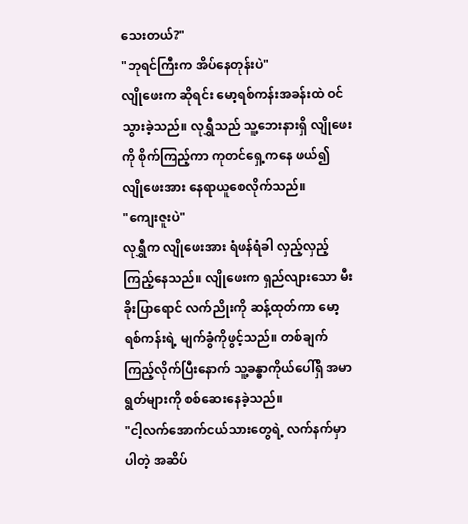သေးတယ်?"
"ဘုရင်ကြီးက အိပ်နေတုန်းပဲ"
လျိုဖေးက ဆိုရင်း မော့ရစ်ကန်းအခန်းထဲ ဝင်သွားခဲ့သည်။ လုရွှီသည် သူ့ဘေးနားရှိ လျိုဖေးကို စိုက်ကြည့်ကာ ကုတင်ရှေ့ကနေ ဖယ်၍ လျိုဖေးအား နေရာယူစေလိုက်သည်။
"ကျေးဇူးပဲ"
လုရွှီက လျိုဖေးအား ရံဖန်ရံခါ လှည့်လှည့်ကြည့်နေသည်။ လျိုဖေးက ရှည်လျားသော မီးခိုးပြာရောင် လက်ညိုးကို ဆန့်ထုတ်ကာ မော့ရစ်ကန်းရဲ့ မျက်ခွံကိုဖွင့်သည်။ တစ်ချက် ကြည့်လိုက်ပြီးနောက် သူ့ခန္ဓာကိုယ်ပေါ်ရှိ အမာရွတ်များကို စစ်ဆေးနေခဲ့သည်။
"ငါ့လက်အောက်ငယ်သားတွေရဲ့ လက်နက်မှာ ပါတဲ့ အဆိပ်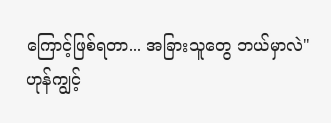ကြောင့်ဖြစ်ရတာ... အခြားသူတွေ ဘယ်မှာလဲ"
ဟုန်ကျွင့်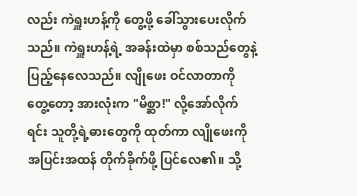လည်း ကဲရှူးဟန့်ကို တွေ့ဖို့ ခေါ်သွားပေးလိုက်သည်။ ကဲရှူးဟန့်ရဲ့ အခန်းထဲမှာ စစ်သည်တွေနဲ့ ပြည့်နေလေသည်။ လျိုဖေး ဝင်လာတာကို တွေ့တော့ အားလုံးက "မိစ္ဆာ!" လို့အော်လိုက်ရင်း သူတို့ရဲ့ဓားတွေကို ထုတ်ကာ လျိုဖေးကို အပြင်းအထန် တိုက်ခိုက်ဖို့ ပြင်လေ၏။ သို့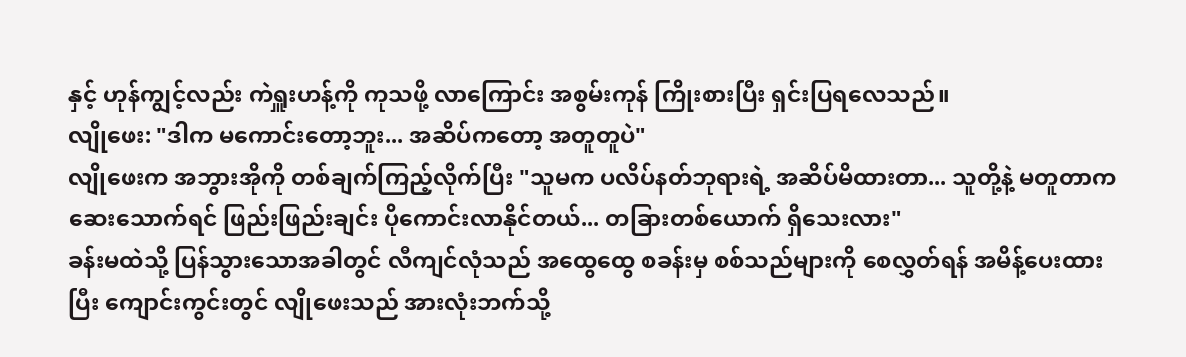နှင့် ဟုန်ကျွင့်လည်း ကဲရှူးဟန့်ကို ကုသဖို့ လာကြောင်း အစွမ်းကုန် ကြိုးစားပြီး ရှင်းပြရလေသည်။
လျိုဖေး: "ဒါက မကောင်းတော့ဘူး... အဆိပ်ကတော့ အတူတူပဲ"
လျိုဖေးက အဘွားအိုကို တစ်ချက်ကြည့်လိုက်ပြီး "သူမက ပလိပ်နတ်ဘုရားရဲ့ အဆိပ်မိထားတာ... သူတို့နဲ့ မတူတာက ဆေးသောက်ရင် ဖြည်းဖြည်းချင်း ပိုကောင်းလာနိုင်တယ်... တခြားတစ်ယောက် ရှိသေးလား"
ခန်းမထဲသို့ ပြန်သွားသောအခါတွင် လီကျင်လုံသည် အထွေထွေ စခန်းမှ စစ်သည်များကို စေလွှတ်ရန် အမိန့်ပေးထားပြီး ကျောင်းကွင်းတွင် လျိုဖေးသည် အားလုံးဘက်သို့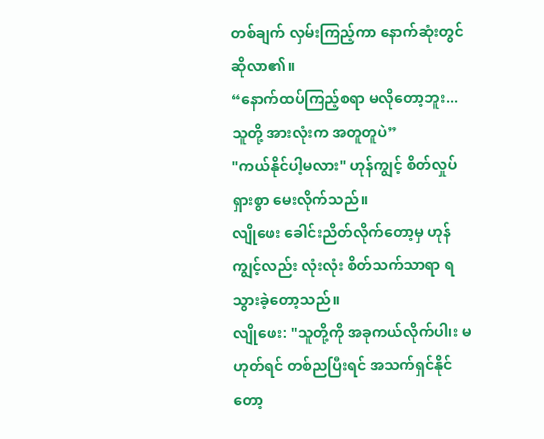တစ်ချက် လှမ်းကြည့်ကာ နောက်ဆုံးတွင် ဆိုလာ၏။
“နောက်ထပ်ကြည့်စရာ မလိုတော့ဘူး... သူတို့ အားလုံးက အတူတူပဲ”
"ကယ်နိုင်ပါ့မလား" ဟုန်ကျွင့် စိတ်လှုပ်ရှားစွာ မေးလိုက်သည်။
လျိုဖေး ခေါင်းညိတ်လိုက်တော့မှ ဟုန်ကျွင့်လည်း လုံးလုံး စိတ်သက်သာရာ ရသွားခဲ့တော့သည်။
လျိုဖေး: "သူတို့ကို အခုကယ်လိုက်ပါ၊း မဟုတ်ရင် တစ်ညပြီးရင် အသက်ရှင်နိုင်တော့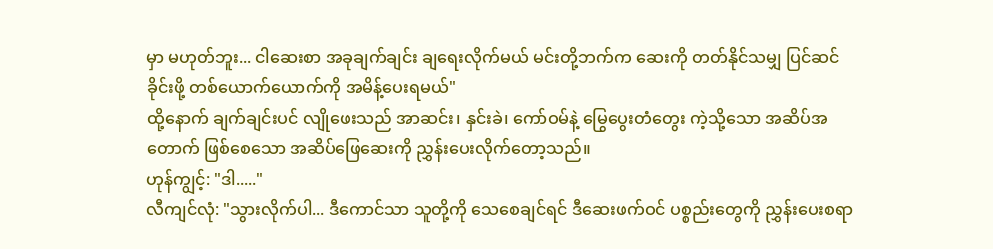မှာ မဟုတ်ဘူး... ငါဆေးစာ အခုချက်ချင်း ချရေးလိုက်မယ် မင်းတို့ဘက်က ဆေးကို တတ်နိုင်သမျှ ပြင်ဆင်ခိုင်းဖို့ တစ်ယောက်ယောက်ကို အမိန့်ပေးရမယ်"
ထို့နောက် ချက်ချင်းပင် လျိုဖေးသည် အာဆင်း၊ နှင်းခဲ၊ ကော်ဝမ်နဲ့ မြွေပွေးတံတွေး ကဲ့သို့သော အဆိပ်အတောက် ဖြစ်စေသော အဆိပ်ဖြေဆေးကို ညွှန်းပေးလိုက်တော့သည်။
ဟုန်ကျွင့်: "ဒါ....."
လီကျင်လုံ: "သွားလိုက်ပါ... ဒီကောင်သာ သူတို့ကို သေစေချင်ရင် ဒီဆေးဖက်ဝင် ပစ္စည်းတွေကို ညွှန်းပေးစရာ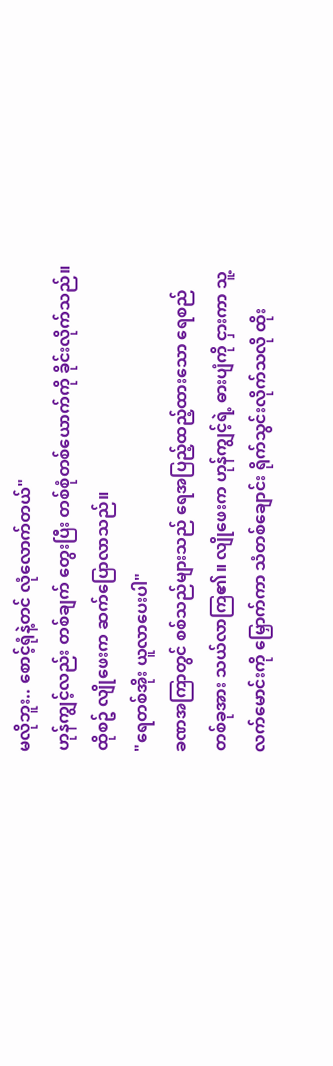မလိုဘူး.. စောင့်ရုံနဲ့တင် လုံလောက်တယ်"
ဟုန်ကျွင့်လည်း တစ်ချက် တွေးပြီး တစ်စုံတစ်ယောက်ကို ခိုင်းလိုက်သည်။ ထိုစဥ် လျိုဖေးက ဆက်ပြောလာသည်။
"ရေတစ်အိုး ယူလာပေးပါ"
ခဏအကြာတွင် စစ်သည်များသည် ရေအပြည့်ထည့်ထားသော ရေစည်တစ်ခုအား သယ်လာကြ၏။ လျိုဖေးက ဟုန်ကျွင့်ရဲ့ ဓားပျံကို ငှားကာ သူ့လက်မောင်းကို မြှောက်ကာ သံတစ်ချောင်း ရိုက်သွင်းလိုက်သလို ထိုး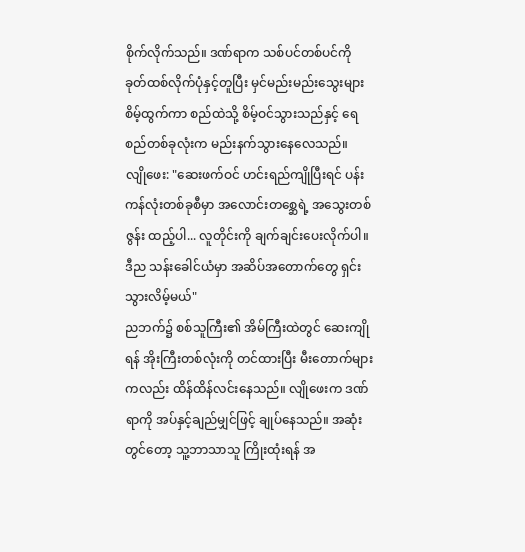စိုက်လိုက်သည်။ ဒဏ်ရာက သစ်ပင်တစ်ပင်ကို ခုတ်ထစ်လိုက်ပုံနှင့်တူပြီး မှင်မည်းမည်းသွေးများ စိမ့်ထွက်ကာ စည်ထဲသို့ စိမ့်ဝင်သွားသည်နှင့် ရေစည်တစ်ခုလုံးက မည်းနက်သွားနေလေသည်။
လျိုဖေး: "ဆေးဖက်ဝင် ဟင်းရည်ကျိုပြီးရင် ပန်းကန်လုံးတစ်ခုစီမှာ အလောင်းတစ္ဆေရဲ့ အသွေးတစ်ဇွန်း ထည့်ပါ... လူတိုင်းကို ချက်ချင်းပေးလိုက်ပါ။ ဒီည သန်းခေါင်ယံမှာ အဆိပ်အတောက်တွေ ရှင်းသွားလိမ့်မယ်"
ညဘက်၌ စစ်သူကြီး၏ အိမ်ကြီးထဲတွင် ဆေးကျိုရန် အိုးကြီးတစ်လုံးကို တင်ထားပြီး မီးတောက်များကလည်း ထိန်ထိန်လင်းနေသည်။ လျိုဖေးက ဒဏ်ရာကို အပ်နှင့်ချည်မျှင်ဖြင့် ချုပ်နေသည်။ အဆုံးတွင်တော့ သူ့ဘာသာသူ ကြိုးထုံးရန် အ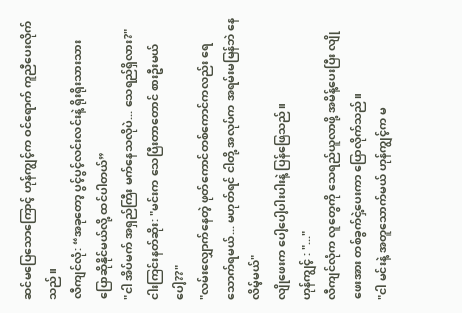ဆင်မပြေသောကြောင့် ဟုန်ကျွင့်က ဝင်ရောက် ကူညီပေးလိုက်သည်။
လီကျင်လုံ: “အခုတော့ ပွင့်ပွင့်လင်းလင်းနဲ့ ရိုးရိုးသားသား ပြောဆိုနိုင်မယ်လို့ ထင်ပါတယ်”
"ငါ အိပ်မက် အရှည်ကြီး မက်နေသလိုပဲ... သေရည်ရှိလား?"
ငါးကြင်းနတ်ဆိုး: "မင်းက သေပြီးတာတောင် စားဦးမယ်ပေါ့??"
"လမ်းလျှောက်နေတဲ့ ဖုတ်ကောင်တစ်ကောင်ကလည်း ရေသောက်ရမယ်... မဟုတ်ရင် ငါတို့ အလုပ်က အရမ်းမမြန်ဘဲ နေလိမ့်မယ်"
လျိုဖေးက ပေါ့ပေါ့ပါးပါးနဲ့ ပြန်ဖြေသည်။
ဟုန်ကျွင့် : "..."
လီကျင်လုံက လူတွေကို သေရည်ယူလာဖို့ အမိန့်ပေးပြီး လျိုဖေးအား တစ်ခွက်ငှဲ့ပေးကာ ပြောလိုက်သည်။
"ငါ မင်းနဲ့ အတူသောက်မယ် ဟုန်ကျွင့်က မ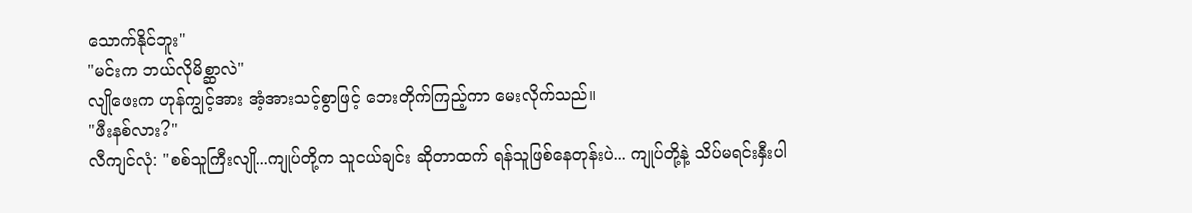သောက်နိုင်ဘူး"
"မင်းက ဘယ်လိုမိစ္ဆာလဲ"
လျိုဖေးက ဟုန်ကျွင့်အား အံ့အားသင့်စွာဖြင့် ဘေးတိုက်ကြည့်ကာ မေးလိုက်သည်။
"ဖီးနစ်လား?"
လီကျင်လုံ: "စစ်သူကြီးလျို...ကျုပ်တို့က သူငယ်ချင်း ဆိုတာထက် ရန်သူဖြစ်နေတုန်းပဲ... ကျုပ်တို့နဲ့ သိပ်မရင်းနှီးပါ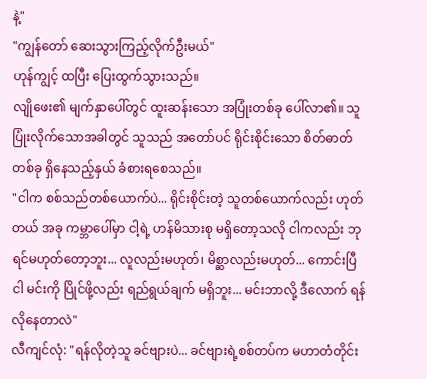နဲ့"
"ကျွန်တော် ဆေးသွားကြည့်လိုက်ဦးမယ်"
ဟုန်ကျွင့် ထပြီး ပြေးထွက်သွားသည်။
လျိုဖေး၏ မျက်နှာပေါ်တွင် ထူးဆန်းသော အပြုံးတစ်ခု ပေါ်လာ၏။ သူ ပြုံးလိုက်သောအခါတွင် သူသည် အတော်ပင် ရိုင်းစိုင်းသော စိတ်ဓာတ်တစ်ခု ရှိနေသည့်နှယ် ခံစားရစေသည်။
"ငါက စစ်သည်တစ်ယောက်ပဲ... ရိုင်းစိုင်းတဲ့ သူတစ်ယောက်လည်း ဟုတ်တယ် အခု ကမ္ဘာပေါ်မှာ ငါ့ရဲ့ ဟန်မိသားစု မရှိတော့သလို ငါကလည်း ဘုရင်မဟုတ်တော့ဘူး... လူလည်းမဟုတ်၊ မိစ္ဆာလည်းမဟုတ်... ကောင်းပြီ ငါ မင်းကို ပြိုင်ဖို့လည်း ရည်ရွယ်ချက် မရှိဘူး... မင်းဘာလို့ ဒီလောက် ရန်လိုနေတာလဲ"
လီကျင်လုံ: "ရန်လိုတဲ့သူ ခင်ဗျားပဲ... ခင်ဗျားရဲ့စစ်တပ်က မဟာတံတိုင်း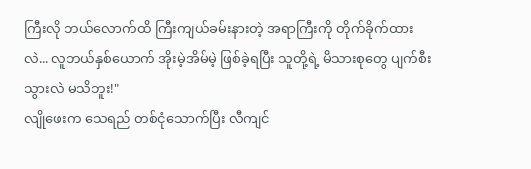ကြီးလို ဘယ်လောက်ထိ ကြီးကျယ်ခမ်းနားတဲ့ အရာကြီးကို တိုက်ခိုက်ထားလဲ... လူဘယ်နှစ်ယောက် အိုးမဲ့အိမ်မဲ့ ဖြစ်ခဲ့ရပြီး သူတို့ရဲ့ မိသားစုတွေ ပျက်စီးသွားလဲ မသိဘူး!"
လျိုဖေးက သေရည် တစ်ငုံသောက်ပြီး လီကျင်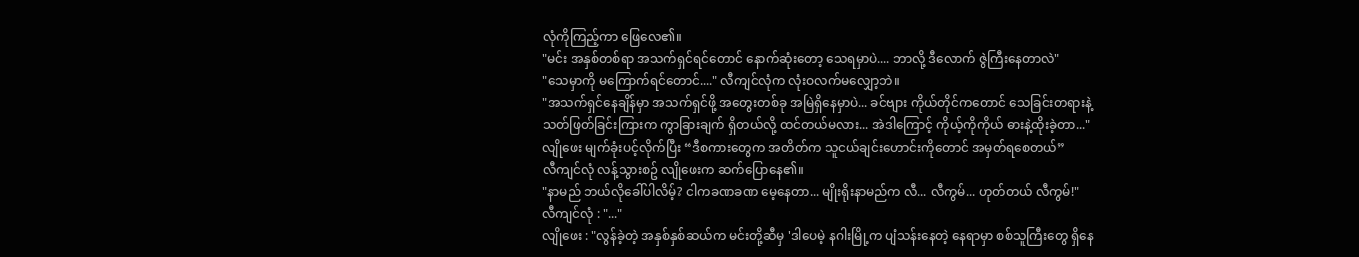လုံကိုကြည့်ကာ ဖြေလေ၏။
"မင်း အနှစ်တစ်ရာ အသက်ရှင်ရင်တောင် နောက်ဆုံးတော့ သေရမှာပဲ.... ဘာလို့ ဒီလောက် ဇွဲကြီးနေတာလဲ"
"သေမှာကို မကြောက်ရင်တောင်...." လီကျင်လုံက လုံးဝလက်မလျှော့ဘဲ။
"အသက်ရှင်နေချိန်မှာ အသက်ရှင်ဖို့ အတွေးတစ်ခု အမြဲရှိနေမှာပဲ... ခင်ဗျား ကိုယ်တိုင်ကတောင် သေခြင်းတရားနဲ့ သတ်ဖြတ်ခြင်းကြားက ကွာခြားချက် ရှိတယ်လို့ ထင်တယ်မလား... အဲဒါကြောင့် ကိုယ့်ကိုကိုယ် ဓားနဲ့ထိုးခဲ့တာ..."
လျိုဖေး မျက်ခုံးပင့်လိုက်ပြီး “ဒီစကားတွေက အတိတ်က သူငယ်ချင်းဟောင်းကိုတောင် အမှတ်ရစေတယ်”
လီကျင်လုံ လန့်သွားစဥ် လျိုဖေးက ဆက်ပြောနေ၏။
"နာမည် ဘယ်လိုခေါ်ပါလိမ့်? ငါကခဏခဏ မေ့နေတာ... မျိုးရိုးနာမည်က လီ... လီကွမ်... ဟုတ်တယ် လီကွမ်!"
လီကျင်လုံ : "..."
လျိုဖေး : "လွန်ခဲ့တဲ့ အနှစ်နှစ်ဆယ်က မင်းတို့ဆီမှ 'ဒါပေမဲ့ နဂါးမြို့က ပျံသန်းနေတဲ့ နေရာမှာ စစ်သူကြီးတွေ ရှိနေ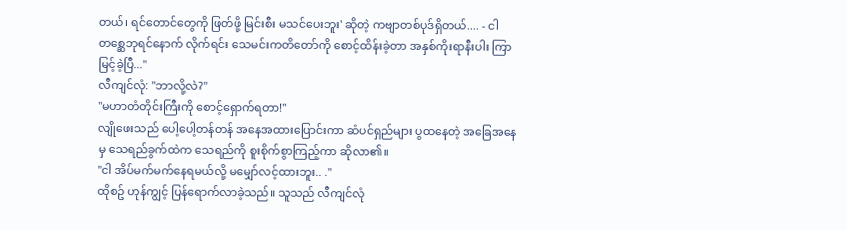တယ်၊ ရင်တောင်တွေကို ဖြတ်ဖို့ မြင်းစီး မသင်ပေးဘူး' ဆိုတဲ့ ကဗျာတစ်ပုဒ်ရှိတယ်.... - ငါ တစ္ဆေဘုရင်နောက် လိုက်ရင်း သေမင်းကတိတော်ကို စောင့်ထိန်းခဲ့တာ အနှစ်ကိုးရာနီးပါး ကြာမြင့်ခဲ့ပြီ..."
လီကျင်လုံ: "ဘာလို့လဲ?"
"မဟာတံတိုင်းကြီးကို စောင့်ရှောက်ရတာ!"
လျိုဖေးသည် ပေါ့ပေါ့တန်တန် အနေအထားပြောင်းကာ ဆံပင်ရှည်များ ပွထနေတဲ့ အခြေအနေမှ သေရည်ခွက်ထဲက သေရည်ကို စူးစိုက်စွာကြည့်ကာ ဆိုလာ၏။
"ငါ အိပ်မက်မက်နေရမယ်လို့ မမျှော်လင့်ထားဘူး.. ."
ထိုစဥ် ဟုန်ကျွင့် ပြန်ရောက်လာခဲ့သည်။ သူသည် လီကျင်လုံ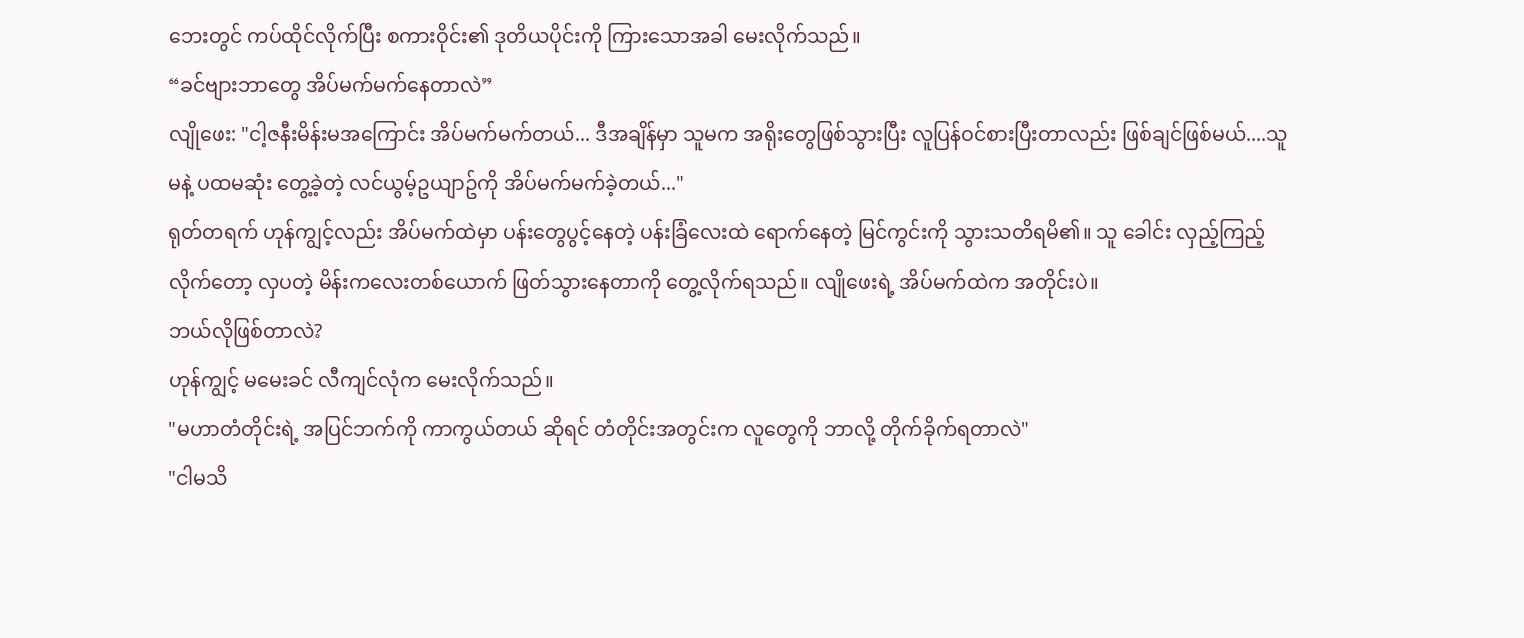ဘေးတွင် ကပ်ထိုင်လိုက်ပြီး စကားဝိုင်း၏ ဒုတိယပိုင်းကို ကြားသောအခါ မေးလိုက်သည်။
“ခင်ဗျားဘာတွေ အိပ်မက်မက်နေတာလဲ”
လျိုဖေး: "ငါ့ဇနီးမိန်းမအကြောင်း အိပ်မက်မက်တယ်... ဒီအချိန်မှာ သူမက အရိုးတွေဖြစ်သွားပြီး လူပြန်ဝင်စားပြီးတာလည်း ဖြစ်ချင်ဖြစ်မယ်....သူမနဲ့ ပထမဆုံး တွေ့ခဲ့တဲ့ လင်ယွမ့်ဥယျာဥ်ကို အိပ်မက်မက်ခဲ့တယ်..."
ရုတ်တရက် ဟုန်ကျွင့်လည်း အိပ်မက်ထဲမှာ ပန်းတွေပွင့်နေတဲ့ ပန်းခြံလေးထဲ ရောက်နေတဲ့ မြင်ကွင်းကို သွားသတိရမိ၏။ သူ ခေါင်း လှည့်ကြည့်လိုက်တော့ လှပတဲ့ မိန်းကလေးတစ်ယောက် ဖြတ်သွားနေတာကို တွေ့လိုက်ရသည်။ လျိုဖေးရဲ့ အိပ်မက်ထဲက အတိုင်းပဲ။
ဘယ်လိုဖြစ်တာလဲ?
ဟုန်ကျွင့် မမေးခင် လီကျင်လုံက မေးလိုက်သည်။
"မဟာတံတိုင်းရဲ့ အပြင်ဘက်ကို ကာကွယ်တယ် ဆိုရင် တံတိုင်းအတွင်းက လူတွေကို ဘာလို့ တိုက်ခိုက်ရတာလဲ"
"ငါမသိ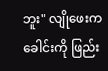ဘူး" လျိုဖေးက ခေါင်းကို ဖြည်း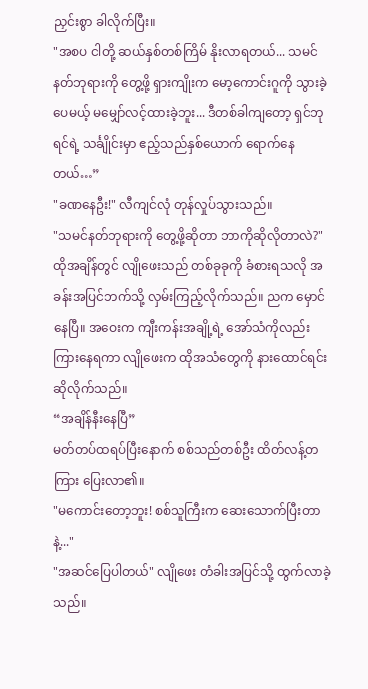ညှင်းစွာ ခါလိုက်ပြီး။
"အစပ ငါတို့ ဆယ်နှစ်တစ်ကြိမ် နိုးလာရတယ်... သမင်နတ်ဘုရားကို တွေ့ဖို့ ရှားကျိုးက မော့ကောင်းဂူကို သွားခဲ့ပေမယ့် မမျှော်လင့်ထားခဲ့ဘူး... ဒီတစ်ခါကျတော့ ရှင်ဘုရင်ရဲ့ သင်္ချိုင်းမှာ ဧည့်သည်နှစ်ယောက် ရောက်နေတယ်…”
"ခဏနေဦး!" လီကျင်လုံ တုန်လှုပ်သွားသည်။
"သမင်နတ်ဘုရားကို တွေ့ဖို့ဆိုတာ ဘာကိုဆိုလိုတာလဲ?"
ထိုအချိန်တွင် လျိုဖေးသည် တစ်ခုခုကို ခံစားရသလို အခန်းအပြင်ဘက်သို့ လှမ်းကြည့်လိုက်သည်။ ညက မှောင်နေပြီ။ အဝေးက ကျီးကန်းအချို့ရဲ့ အော်သံကိုလည်း ကြားနေရကာ လျိုဖေးက ထိုအသံတွေကို နားထောင်ရင်း ဆိုလိုက်သည်။
“အချိန်နီးနေပြီ”
မတ်တပ်ထရပ်ပြီးနောက် စစ်သည်တစ်ဦး ထိတ်လန့်တကြား ပြေးလာ၏။
"မကောင်းတော့ဘူး! စစ်သူကြီးက ဆေးသောက်ပြီးတာနဲ့..."
"အဆင်ပြေပါတယ်" လျိုဖေး တံခါးအပြင်သို့ ထွက်လာခဲ့သည်။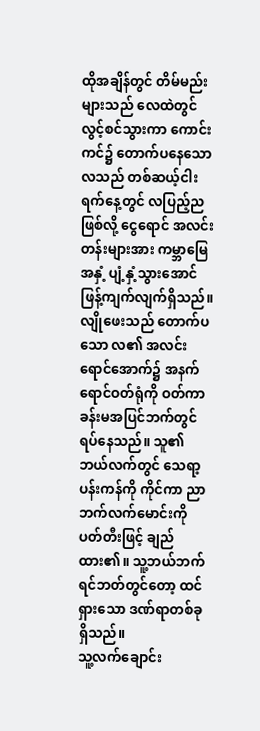ထိုအချိန်တွင် တိမ်မည်းများသည် လေထဲတွင် လွင့်စင်သွားကာ ကောင်းကင်၌ တောက်ပနေသော လသည် တစ်ဆယ့်ငါးရက်နေ့တွင် လပြည့်ည ဖြစ်လို့ ငွေရောင် အလင်းတန်းများအား ကမ္ဘာမြေအနှံ့ ပျံ့နှံ့သွားအောင် ဖြန့်ကျက်လျက်ရှိသည်။
လျိုဖေးသည် တောက်ပသော လ၏ အလင်းရောင်အောက်၌ အနက်ရောင်ဝတ်ရုံကို ဝတ်ကာ ခန်းမအပြင်ဘက်တွင် ရပ်နေသည်။ သူ၏ဘယ်လက်တွင် သေရာ့ပန်းကန်ကို ကိုင်ကာ ညာဘက်လက်မောင်းကို ပတ်တီးဖြင့် ချည်ထား၏။ သူ့ဘယ်ဘက် ရင်ဘတ်တွင်တော့ ထင်ရှားသော ဒဏ်ရာတစ်ခု ရှိသည်။
သူ့လက်ချောင်း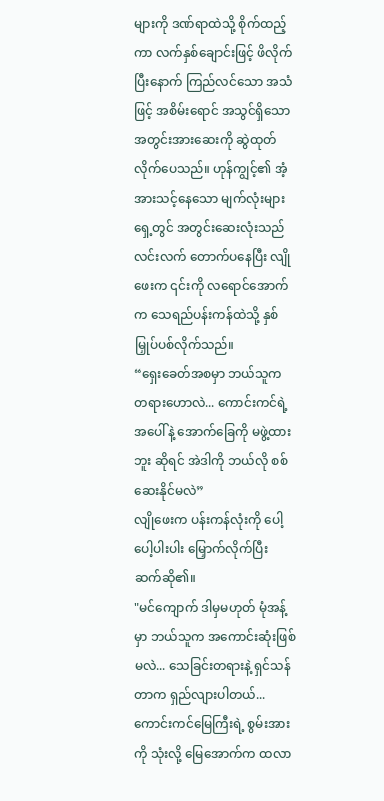များကို ဒဏ်ရာထဲသို့ စိုက်ထည့်ကာ လက်နှစ်ချောင်းဖြင့် ဖိလိုက်ပြီးနောက် ကြည်လင်သော အသံဖြင့် အစိမ်းရောင် အသွင်ရှိသော အတွင်းအားဆေးကို ဆွဲထုတ်လိုက်ပေသည်။ ဟုန်ကျွင့်၏ အံ့အားသင့်နေသော မျက်လုံးများရှေ့တွင် အတွင်းဆေးလုံးသည် လင်းလက် တောက်ပနေပြီး လျိုဖေးက ၎င်းကို လရောင်အောက်က သေရည်ပန်းကန်ထဲသို့ နှစ်မြှုပ်ပစ်လိုက်သည်။
“ရှေးခေတ်အစမှာ ဘယ်သူက တရားဟောလဲ... ကောင်းကင်ရဲ့ အပေါ်နဲ့ အောက်ခြေကို မဖွဲ့ထားဘူး ဆိုရင် အဲဒါကို ဘယ်လို စစ်ဆေးနိုင်မလဲ”
လျိုဖေးက ပန်းကန်လုံးကို ပေါ့ပေါ့ပါးပါး မြှောက်လိုက်ပြီး ဆက်ဆို၏။
"မင်ကျောက် ဒါမှမဟုတ် မုံအန့်မှာ ဘယ်သူက အကောင်းဆုံးဖြစ်မလဲ... သေခြင်းတရားနဲ့ ရှင်သန်တာက ရှည်လျားပါတယ်... ကောင်းကင်မြေကြီးရဲ့ စွမ်းအားကို သုံးလို့ မြေအောက်က ထလာ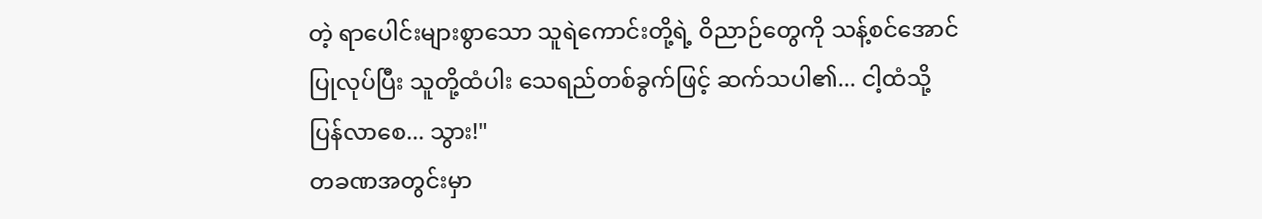တဲ့ ရာပေါင်းများစွာသော သူရဲကောင်းတို့ရဲ့ ဝိညာဉ်တွေကို သန့်စင်အောင် ပြုလုပ်ပြီး သူတို့ထံပါး သေရည်တစ်ခွက်ဖြင့် ဆက်သပါ၏... ငါ့ထံသို့ ပြန်လာစေ... သွား!"
တခဏအတွင်းမှာ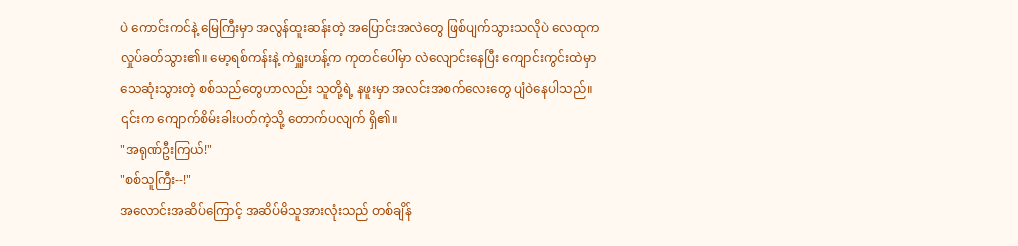ပဲ ကောင်းကင်နဲ့ မြေကြီးမှာ အလွန်ထူးဆန်းတဲ့ အပြောင်းအလဲတွေ ဖြစ်ပျက်သွားသလိုပဲ လေထုက လှုပ်ခတ်သွား၏။ မော့ရစ်ကန်းနဲ့ ကဲရှူးဟန့်က ကုတင်ပေါ်မှာ လဲလျောင်းနေပြီး ကျောင်းကွင်းထဲမှာ သေဆုံးသွားတဲ့ စစ်သည်တွေဟာလည်း သူတို့ရဲ့ နဖူးမှာ အလင်းအစက်လေးတွေ ပျံဝဲနေပါသည်။ ၎င်းက ကျောက်စိမ်းခါးပတ်ကဲ့သို့ တောက်ပလျက် ရှိ၏။
"အရုဏ်ဦးကြယ်!"
"စစ်သူကြီး--!"
အလောင်းအဆိပ်ကြောင့် အဆိပ်မိသူအားလုံးသည် တစ်ချိန်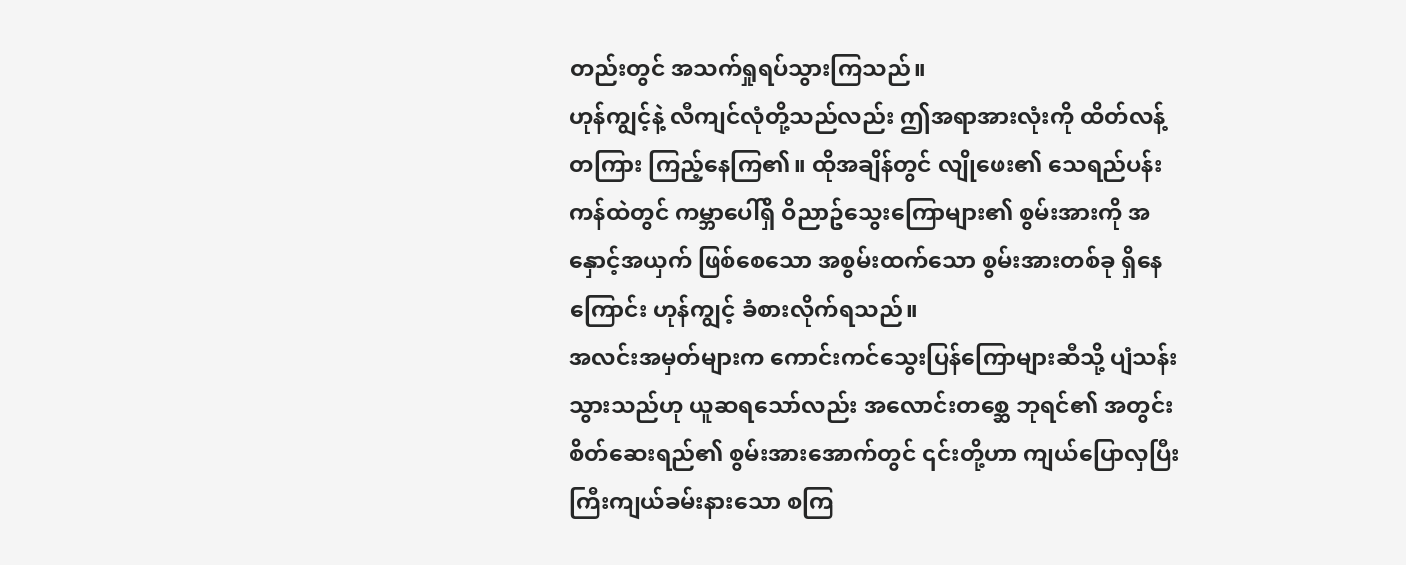တည်းတွင် အသက်ရှုရပ်သွားကြသည်။
ဟုန်ကျွင့်နဲ့ လီကျင်လုံတို့သည်လည်း ဤအရာအားလုံးကို ထိတ်လန့်တကြား ကြည့်နေကြ၏။ ထိုအချိန်တွင် လျိုဖေး၏ သေရည်ပန်းကန်ထဲတွင် ကမ္ဘာပေါ်ရှိ ဝိညာဥ်သွေးကြောများ၏ စွမ်းအားကို အနှောင့်အယှက် ဖြစ်စေသော အစွမ်းထက်သော စွမ်းအားတစ်ခု ရှိနေကြောင်း ဟုန်ကျွင့် ခံစားလိုက်ရသည်။
အလင်းအမှတ်များက ကောင်းကင်သွေးပြန်ကြောများဆီသို့ ပျံသန်းသွားသည်ဟု ယူဆရသော်လည်း အလောင်းတစ္ဆေ ဘုရင်၏ အတွင်းစိတ်ဆေးရည်၏ စွမ်းအားအောက်တွင် ၎င်းတို့ဟာ ကျယ်ပြောလှပြီး ကြီးကျယ်ခမ်းနားသော စကြ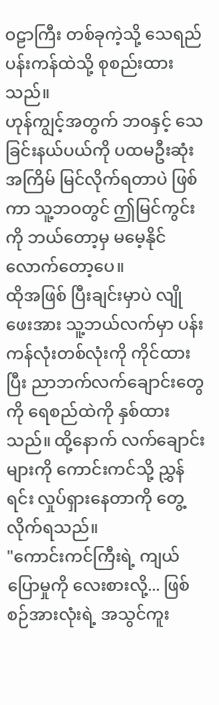ဝဠာကြီး တစ်ခုကဲ့သို့ သေရည်ပန်းကန်ထဲသို့ စုစည်းထားသည်။
ဟုန်ကျွင့်အတွက် ဘဝနှင့် သေခြင်းနယ်ပယ်ကို ပထမဦးဆုံးအကြိမ် မြင်လိုက်ရတာပဲ ဖြစ်ကာ သူ့ဘဝတွင် ဤမြင်ကွင်းကို ဘယ်တော့မှ မမေ့နိုင်လောက်တော့ပေ။
ထိုအဖြစ် ပြီးချင်းမှာပဲ လျိုဖေးအား သူ့ဘယ်လက်မှာ ပန်းကန်လုံးတစ်လုံးကို ကိုင်ထားပြီး ညာဘက်လက်ချောင်းတွေကို ရေစည်ထဲကို နှစ်ထားသည်။ ထို့နောက် လက်ချောင်းများကို ကောင်းကင်သို့ ညွှန်ရင်း လှုပ်ရှားနေတာကို တွေ့လိုက်ရသည်။
"ကောင်းကင်ကြီးရဲ့ ကျယ်ပြောမှုကို လေးစားလို့... ဖြစ်စဉ်အားလုံးရဲ့ အသွင်ကူး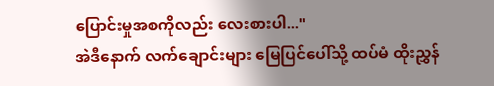ပြောင်းမှုအစကိုလည်း လေးစားပါ..."
အဲဒီနောက် လက်ချောင်းများ မြေပြင်ပေါ်သို့ ထပ်မံ ထိုးညွှန်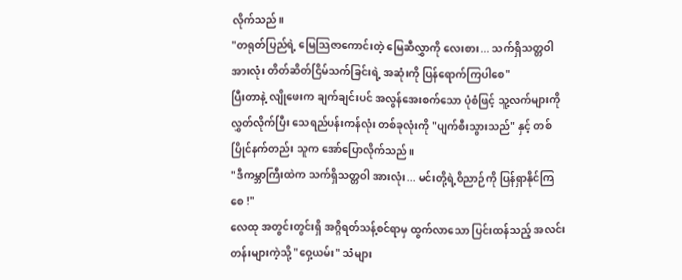လိုက်သည်။
"တရုတ်ပြည်ရဲ့ မြေသြဇာကောင်းတဲ့ မြေဆီလွှာကို လေးစား... သက်ရှိသတ္တဝါ အားလုံး တိတ်ဆိတ်ငြိမ်သက်ခြင်းရဲ့ အဆုံးကို ပြန်ရောက်ကြပါစေ"
ပြီးတာနဲ့ လျိုဖေးက ချက်ချင်းပင် အလွန်အေးစက်သော ပုံစံဖြင့် သူ့လက်များကို လွှတ်လိုက်ပြီး သေရည်ပန်းကန်လုံး တစ်ခုလုံးကို "ပျက်စီးသွားသည်" နှင့် တစ်ပြိုင်နက်တည်း သူက အော်ပြောလိုက်သည်။
"ဒီကမ္ဘာကြီးထဲက သက်ရှိသတ္တဝါ အားလုံး... မင်းတို့ရဲ့ဝိညာဉ်ကို ပြန်ရှာနိုင်ကြစေ !"
လေထု အတွင်းတွင်းရှိ အဂ္ဂိရတ်သန့်စင်ရာမှ ထွက်လာသော ပြင်းထန်သည့် အလင်းတန်းများကဲ့သို့ "ဝှေ့ယမ်း" သံများ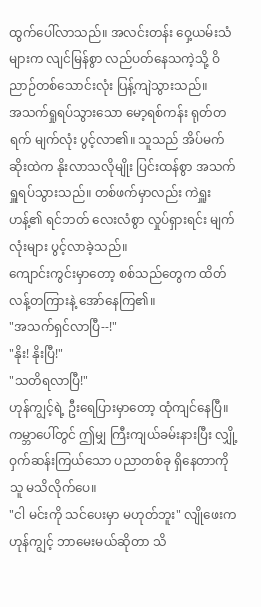ထွက်ပေါ်လာသည်။ အလင်းတန်း ဝှေ့ယမ်းသံများက လျင်မြန်စွာ လည်ပတ်နေသကဲ့သို့ ဝိညာဉ်တစ်သောင်းလုံး ပြန့်ကျဲသွားသည်။
အသက်ရှုရပ်သွားသော မော့ရစ်ကန်း ရုတ်တရက် မျက်လုံး ပွင့်လာ၏။ သူသည် အိပ်မက်ဆိုးထဲက နိုးလာသလိုမျိုး ပြင်းထန်စွာ အသက်ရှူရပ်သွားသည်။ တစ်ဖက်မှာလည်း ကဲရှူးဟန့်၏ ရင်ဘတ် လေးလံစွာ လှုပ်ရှားရင်း မျက်လုံးများ ပွင့်လာခဲ့သည်။
ကျောင်းကွင်းမှာတော့ စစ်သည်တွေက ထိတ်လန့်တကြားနဲ့ အော်နေကြ၏။
"အသက်ရှင်လာပြီ--!"
"နိုး! နိုးပြီ!"
"သတိရလာပြီ!"
ဟုန်ကျွင့်ရဲ့ ဦးရေပြားမှာတော့ ထုံကျင်နေပြီ။ ကမ္ဘာပေါ်တွင် ဤမျှ ကြီးကျယ်ခမ်းနားပြီး လျှို့ဝှက်ဆန်းကြယ်သော ပညာတစ်ခု ရှိနေတာကို သူ မသိလိုက်ပေ။
"ငါ မင်းကို သင်ပေးမှာ မဟုတ်ဘူး" လျိုဖေးက ဟုန်ကျွင့် ဘာမေးမယ်ဆိုတာ သိ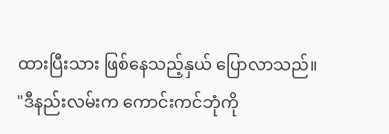ထားပြီးသား ဖြစ်နေသည့်နှယ် ပြောလာသည်။
"ဒီနည်းလမ်းက ကောင်းကင်ဘုံကို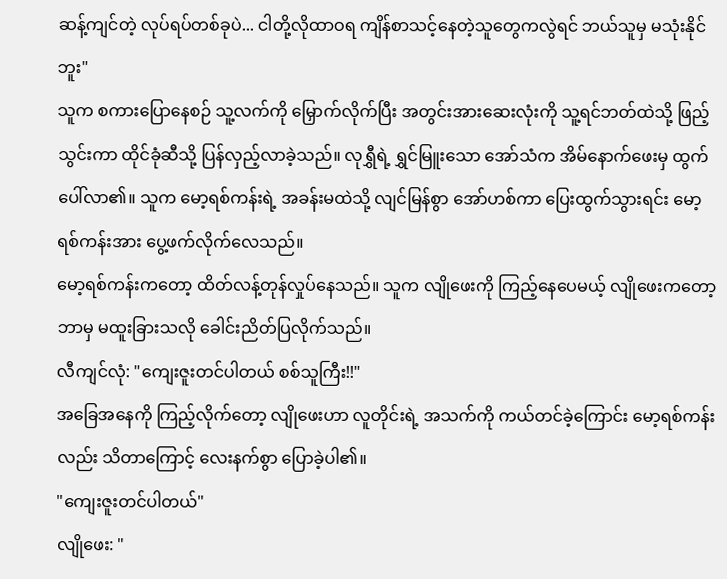ဆန့်ကျင်တဲ့ လုပ်ရပ်တစ်ခုပဲ... ငါတို့လိုထာဝရ ကျိန်စာသင့်နေတဲ့သူတွေကလွဲရင် ဘယ်သူမှ မသုံးနိုင်ဘူး"
သူက စကားပြောနေစဉ် သူ့လက်ကို မြှောက်လိုက်ပြီး အတွင်းအားဆေးလုံးကို သူ့ရင်ဘတ်ထဲသို့ ဖြည့်သွင်းကာ ထိုင်ခုံဆီသို့ ပြန်လှည့်လာခဲ့သည်။ လုရွှီရဲ့ ရွှင်မြူးသော အော်သံက အိမ်နောက်ဖေးမှ ထွက်ပေါ်လာ၏။ သူက မော့ရစ်ကန်းရဲ့ အခန်းမထဲသို့ လျင်မြန်စွာ အော်ဟစ်ကာ ပြေးထွက်သွားရင်း မော့ရစ်ကန်းအား ပွေ့ဖက်လိုက်လေသည်။
မော့ရစ်ကန်းကတော့ ထိတ်လန့်တုန်လှုပ်နေသည်။ သူက လျိုဖေးကို ကြည့်နေပေမယ့် လျိုဖေးကတော့ ဘာမှ မထူးခြားသလို ခေါင်းညိတ်ပြလိုက်သည်။
လီကျင်လုံ: "ကျေးဇူးတင်ပါတယ် စစ်သူကြီး!!"
အခြေအနေကို ကြည့်လိုက်တော့ လျိုဖေးဟာ လူတိုင်းရဲ့ အသက်ကို ကယ်တင်ခဲ့ကြောင်း မော့ရစ်ကန်းလည်း သိတာကြောင့် လေးနက်စွာ ပြောခဲ့ပါ၏။
"ကျေးဇူးတင်ပါတယ်"
လျိုဖေး: "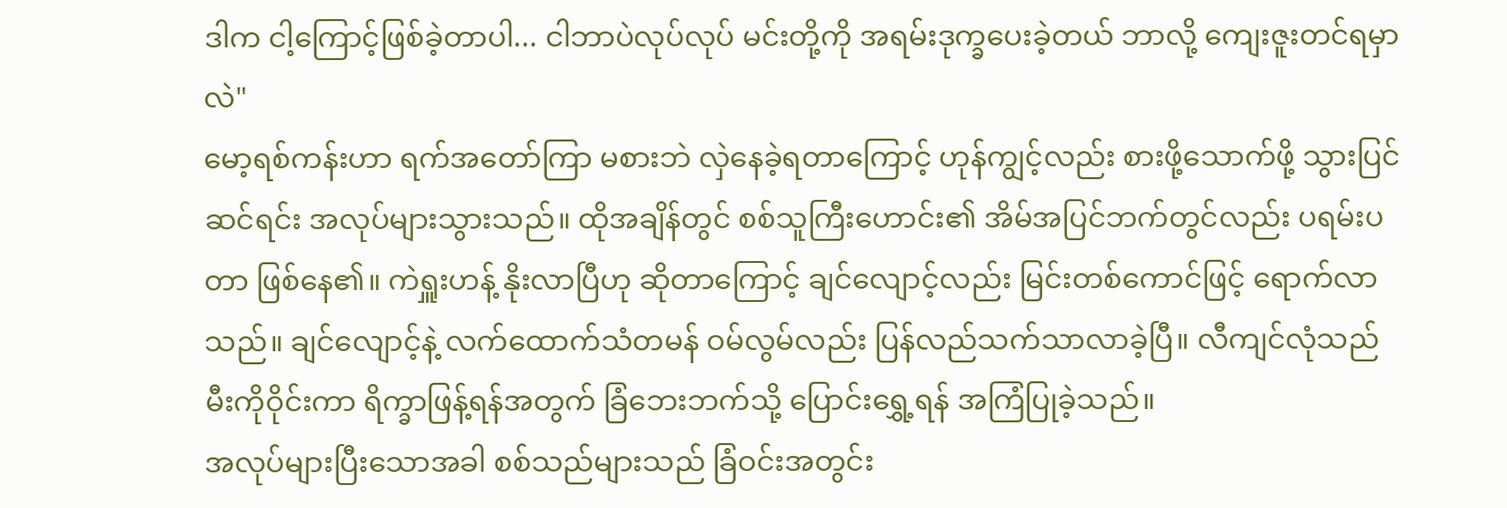ဒါက ငါ့ကြောင့်ဖြစ်ခဲ့တာပါ... ငါဘာပဲလုပ်လုပ် မင်းတို့ကို အရမ်းဒုက္ခပေးခဲ့တယ် ဘာလို့ ကျေးဇူးတင်ရမှာလဲ"
မော့ရစ်ကန်းဟာ ရက်အတော်ကြာ မစားဘဲ လှဲနေခဲ့ရတာကြောင့် ဟုန်ကျွင့်လည်း စားဖို့သောက်ဖို့ သွားပြင်ဆင်ရင်း အလုပ်များသွားသည်။ ထိုအချိန်တွင် စစ်သူကြီးဟောင်း၏ အိမ်အပြင်ဘက်တွင်လည်း ပရမ်းပတာ ဖြစ်နေ၏။ ကဲရှူးဟန့် နိုးလာပြီဟု ဆိုတာကြောင့် ချင်လျောင့်လည်း မြင်းတစ်ကောင်ဖြင့် ရောက်လာသည်။ ချင်လျောင့်နဲ့ လက်ထောက်သံတမန် ဝမ်လွမ်လည်း ပြန်လည်သက်သာလာခဲ့ပြီ။ လီကျင်လုံသည် မီးကိုဝိုင်းကာ ရိက္ခာဖြန့်ရန်အတွက် ခြံဘေးဘက်သို့ ပြောင်းရွှေ့ရန် အကြံပြုခဲ့သည်။
အလုပ်များပြီးသောအခါ စစ်သည်များသည် ခြံဝင်းအတွင်း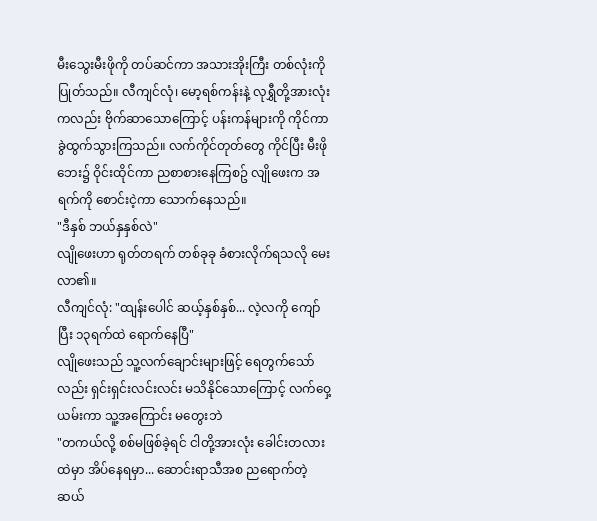မီးသွေးမီးဖိုကို တပ်ဆင်ကာ အသားအိုးကြီး တစ်လုံးကို ပြုတ်သည်။ လီကျင်လုံ၊ မော့ရစ်ကန်းနဲ့ လုရွှီတို့အားလုံးကလည်း ဗိုက်ဆာသောကြောင့် ပန်းကန်များကို ကိုင်ကာ ခွဲထွက်သွားကြသည်။ လက်ကိုင်တုတ်တွေ ကိုင်ပြီး မီးဖိုဘေး၌ ဝိုင်းထိုင်ကာ ညစာစားနေကြစဥ် လျိုဖေးက အရက်ကို စောင်းငဲ့ကာ သောက်နေသည်။
"ဒီနှစ် ဘယ်နှနှစ်လဲ"
လျိုဖေးဟာ ရုတ်တရက် တစ်ခုခု ခံစားလိုက်ရသလို မေးလာ၏။
လီကျင်လုံ: "ထျန်းပေါင် ဆယ့်နှစ်နှစ်... လဲ့လကို ကျော်ပြီး ၁၃ရက်ထဲ ရောက်နေပြီ"
လျိုဖေးသည် သူ့လက်ချောင်းများဖြင့် ရေတွက်သော်လည်း ရှင်းရှင်းလင်းလင်း မသိနိုင်သောကြောင့် လက်ဝှေ့ယမ်းကာ သူ့အကြောင်း မတွေးဘဲ
"တကယ်လို့ စစ်မဖြစ်ခဲ့ရင် ငါတို့အားလုံး ခေါင်းတလားထဲမှာ အိပ်နေရမှာ... ဆောင်းရာသီအစ ညရောက်တဲ့ ဆယ်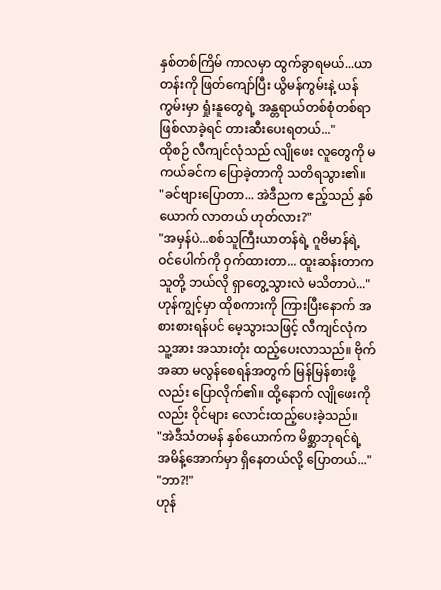နှစ်တစ်ကြိမ် ကာလမှာ ထွက်ခွာရမယ်...ယာတန်းကို ဖြတ်ကျော်ပြီး ယွိမန်ကွမ်းနဲ့ ယန်ကွမ်းမှာ ရှုံးနူတွေရဲ့ အန္တရာယ်တစ်စုံတစ်ရာ ဖြစ်လာခဲ့ရင် တားဆီးပေးရတယ်..."
ထိုစဉ် လီကျင်လုံသည် လျိုဖေး လူတွေကို မကယ်ခင်က ပြောခဲ့တာကို သတိရသွား၏။
"ခင်ဗျားပြောတာ... အဲဒီညက ဧည့်သည် နှစ်ယောက် လာတယ် ဟုတ်လား?"
"အမှန်ပဲ...စစ်သူကြီးယာတန်ရဲ့ ဂူဗိမာန်ရဲ့ ဝင်ပေါက်ကို ဝှက်ထားတာ... ထူးဆန်းတာက သူတို့ ဘယ်လို ရှာတွေ့သွားလဲ မသိတာပဲ..."
ဟုန်ကျွင့်မှာ ထိုစကားကို ကြားပြီးနောက် အစားစားရန်ပင် မေ့သွားသဖြင့် လီကျင်လုံက သူ့အား အသားတုံး ထည့်ပေးလာသည်။ ဗိုက်အဆာ မလွန်စေရန်အတွက် မြန်မြန်စားဖို့လည်း ပြောလိုက်၏။ ထို့နောက် လျိုဖေးကိုလည်း ဝိုင်များ လောင်းထည့်ပေးခဲ့သည်။
"အဲဒီသံတမန် နှစ်ယောက်က မိစ္ဆာဘုရင်ရဲ့ အမိန့်အောက်မှာ ရှိနေတယ်လို့ ပြောတယ်..."
"ဘာ?!"
ဟုန်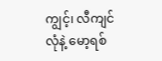ကျွင့်၊ လီကျင်လုံနဲ့ မော့ရစ်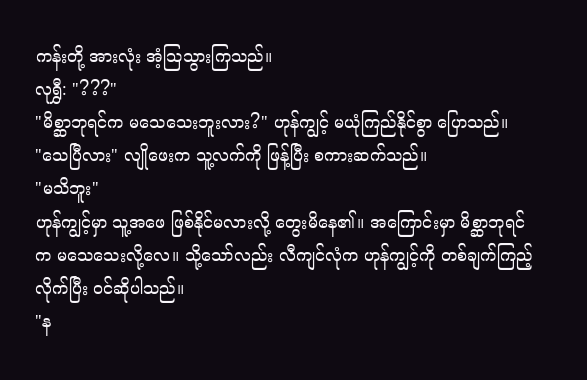ကန်းတို့ အားလုံး အံ့သြသွားကြသည်။
လုရွှီ: "???"
"မိစ္ဆာဘုရင်က မသေသေးဘူးလား?" ဟုန်ကျွင့် မယုံကြည်နိုင်စွာ ပြောသည်။
"သေပြီလား" လျိုဖေးက သူ့လက်ကို ဖြန့်ပြီး စကားဆက်သည်။
"မသိဘူး"
ဟုန်ကျွင့်မှာ သူ့အဖေ ဖြစ်နိုင်မလားလို့ တွေးမိနေ၏။ အကြောင်းမှာ မိစ္ဆာဘုရင်က မသေသေးလို့လေ။ သို့သော်လည်း လီကျင်လုံက ဟုန်ကျွင့်ကို တစ်ချက်ကြည့်လိုက်ပြီး ဝင်ဆိုပါသည်။
"န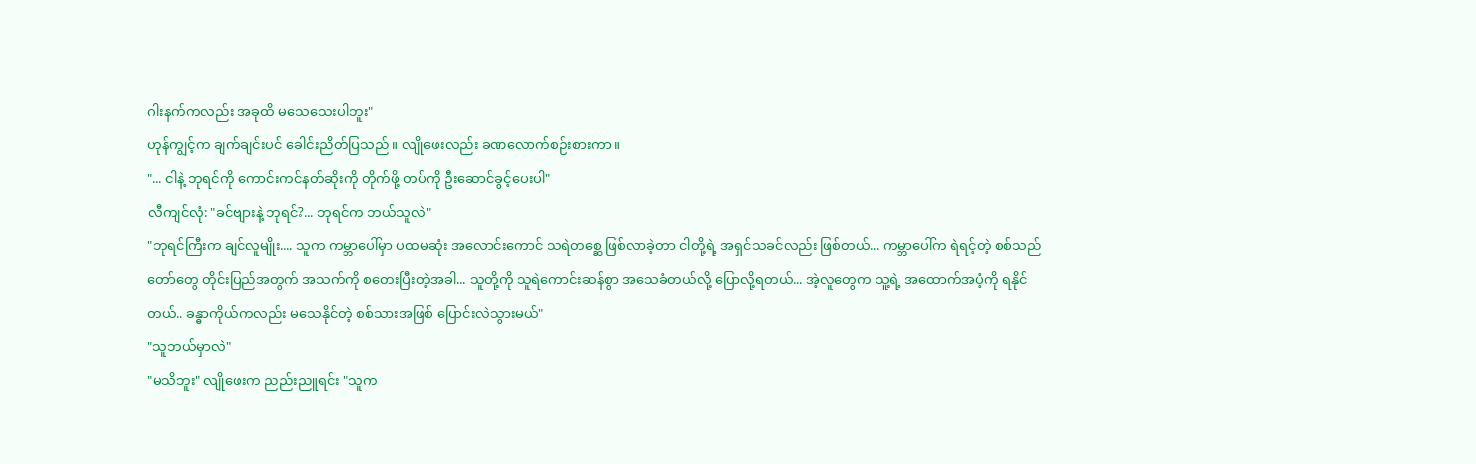ဂါးနက်ကလည်း အခုထိ မသေသေးပါဘူး"
ဟုန်ကျွင့်က ချက်ချင်းပင် ခေါင်းညိတ်ပြသည်။ လျိုဖေးလည်း ခဏလောက်စဉ်းစားကာ။
"... ငါနဲ့ ဘုရင်ကို ကောင်းကင်နတ်ဆိုးကို တိုက်ဖို့ တပ်ကို ဦးဆောင်ခွင့်ပေးပါ"
လီကျင်လုံ: "ခင်ဗျားနဲ့ ဘုရင်?... ဘုရင်က ဘယ်သူလဲ"
"ဘုရင်ကြီးက ချင်လူမျိုး.... သူက ကမ္ဘာပေါ်မှာ ပထမဆုံး အလောင်းကောင် သရဲတစ္ဆေ ဖြစ်လာခဲ့တာ ငါတို့ရဲ့ အရှင်သခင်လည်း ဖြစ်တယ်... ကမ္ဘာပေါ်က ရဲရင့်တဲ့ စစ်သည်တော်တွေ တိုင်းပြည်အတွက် အသက်ကို စတေးပြီးတဲ့အခါ... သူတို့ကို သူရဲကောင်းဆန်စွာ အသေခံတယ်လို့ ပြောလို့ရတယ်... အဲ့လူတွေက သူ့ရဲ့ အထောက်အပံ့ကို ရနိုင်တယ်.. ခန္ဓာကိုယ်ကလည်း မသေနိုင်တဲ့ စစ်သားအဖြစ် ပြောင်းလဲသွားမယ်"
"သူဘယ်မှာလဲ"
"မသိဘူး" လျိုဖေးက ညည်းညူရင်း "သူက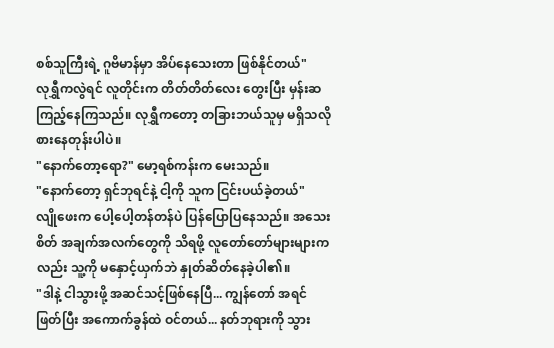စစ်သူကြီးရဲ့ ဂူဗိမာန်မှာ အိပ်နေသေးတာ ဖြစ်နိုင်တယ်"
လုရွှီကလွဲရင် လူတိုင်းက တိတ်တိတ်လေး တွေးပြီး မှန်းဆကြည့်နေကြသည်။ လုရွှီကတော့ တခြားဘယ်သူမှ မရှိသလို စားနေတုန်းပါပဲ။
"နောက်တော့ရော?" မော့ရစ်ကန်းက မေးသည်။
"နောက်တော့ ရှင်ဘုရင်နဲ့ ငါ့ကို သူက ငြင်းပယ်ခဲ့တယ်"
လျိုဖေးက ပေါ့ပေါ့တန်တန်ပဲ ပြန်ပြောပြနေသည်။ အသေးစိတ် အချက်အလက်တွေကို သိရဖို့ လူတော်တော်များများကလည်း သူ့ကို မနှောင့်ယှက်ဘဲ နှုတ်ဆိတ်နေခဲ့ပါ၏။
"ဒါနဲ့ ငါသွားဖို့ အဆင်သင့်ဖြစ်နေပြီ... ကျွန်တော် အရင်ဖြတ်ပြီး အကောက်ခွန်ထဲ ဝင်တယ်... နတ်ဘုရားကို သွား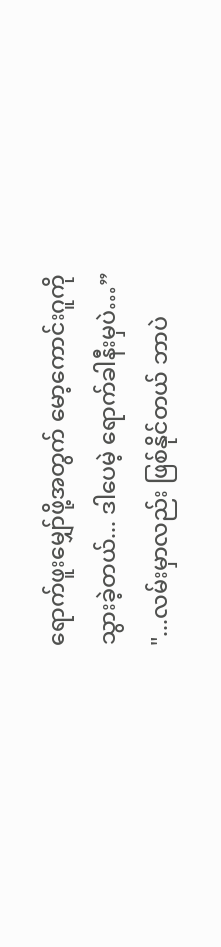ရောက်ဖူးမျှော်ဖို့အတွက် မော့ကောင်းဂူကို သွားခဲ့တယ်... ဒါပေမဲ့ ရောက်ခါနီးမှပဲ…”
"...လမ်းမှာလည်း ဖြစ်နိုင်တယ် ဘာပဲ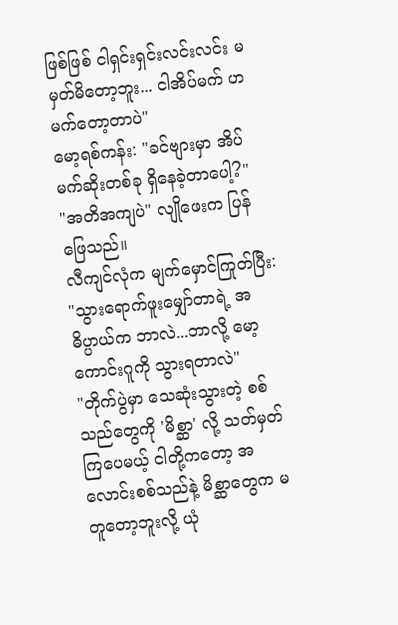ဖြစ်ဖြစ် ငါရှင်းရှင်းလင်းလင်း မမှတ်မိတော့ဘူး... ငါအိပ်မက် ဟမက်တော့တာပဲ"
မော့ရစ်ကန်း: "ခင်ဗျားမှာ အိပ်မက်ဆိုးတစ်ခု ရှိနေခဲ့တာပေါ့?"
"အတိအကျပဲ" လျိုဖေးက ပြန်ဖြေသည်။
လီကျင်လုံက မျက်မှောင်ကြုတ်ပြီး: "သွားရောက်ဖူးမျှော်တာရဲ့ အဓိပ္ပာယ်က ဘာလဲ...ဘာလို့ မော့ကောင်းဂူကို သွားရတာလဲ"
"တိုက်ပွဲမှာ သေဆုံးသွားတဲ့ စစ်သည်တွေကို 'မိစ္ဆာ' လို့ သတ်မှတ်ကြပေမယ့် ငါတို့ကတော့ အလောင်းစစ်သည်နဲ့ မိစ္ဆာတွေက မတူတော့ဘူးလို့ ယုံ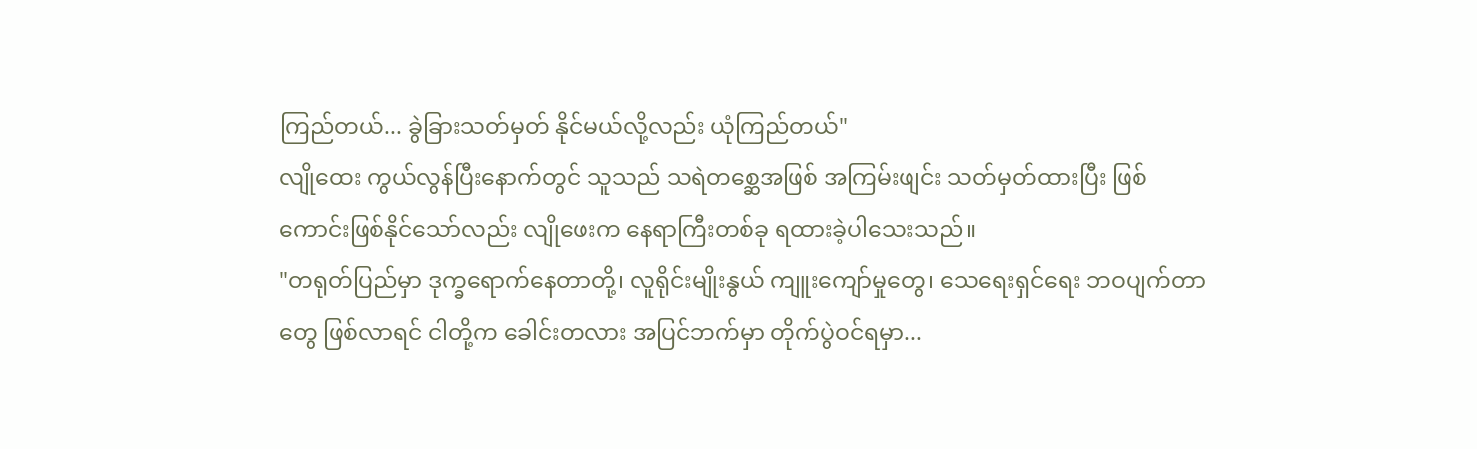ကြည်တယ်... ခွဲခြားသတ်မှတ် နိုင်မယ်လို့လည်း ယုံကြည်တယ်"
လျိုထေး ကွယ်လွန်ပြီးနောက်တွင် သူသည် သရဲတစ္ဆေအဖြစ် အကြမ်းဖျင်း သတ်မှတ်ထားပြီး ဖြစ်ကောင်းဖြစ်နိုင်သော်လည်း လျိုဖေးက နေရာကြီးတစ်ခု ရထားခဲ့ပါသေးသည်။
"တရုတ်ပြည်မှာ ဒုက္ခရောက်နေတာတို့၊ လူရိုင်းမျိုးနွယ် ကျူးကျော်မှုတွေ၊ သေရေးရှင်ရေး ဘဝပျက်တာတွေ ဖြစ်လာရင် ငါတို့က ခေါင်းတလား အပြင်ဘက်မှာ တိုက်ပွဲဝင်ရမှာ...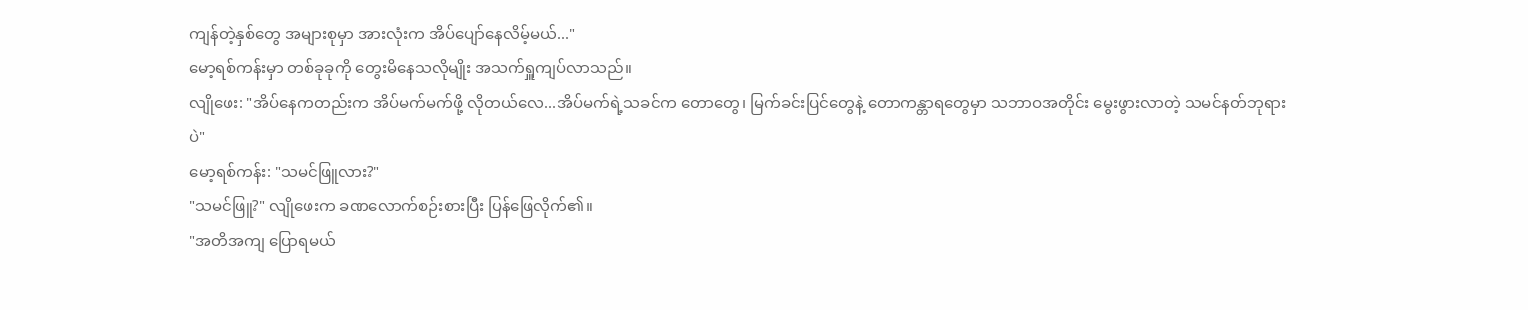ကျန်တဲ့နှစ်တွေ အများစုမှာ အားလုံးက အိပ်ပျော်နေလိမ့်မယ်..."
မော့ရစ်ကန်းမှာ တစ်ခုခုကို တွေးမိနေသလိုမျိုး အသက်ရှူကျပ်လာသည်။
လျိုဖေး: "အိပ်နေကတည်းက အိပ်မက်မက်ဖို့ လိုတယ်လေ...အိပ်မက်ရဲ့သခင်က တောတွေ၊ မြက်ခင်းပြင်တွေနဲ့ တောကန္တာရတွေမှာ သဘာဝအတိုင်း မွေးဖွားလာတဲ့ သမင်နတ်ဘုရားပဲ"
မော့ရစ်ကန်း: "သမင်ဖြူလား?"
"သမင်ဖြူ?" လျိုဖေးက ခဏလောက်စဉ်းစားပြီး ပြန်ဖြေလိုက်၏။
"အတိအကျ ပြောရမယ်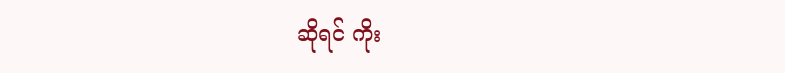ဆိုရင် ကိုး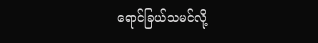ရောင်ခြယ်သမင်လို့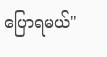ပြောရမယ်"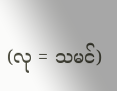(လု = သမင်)